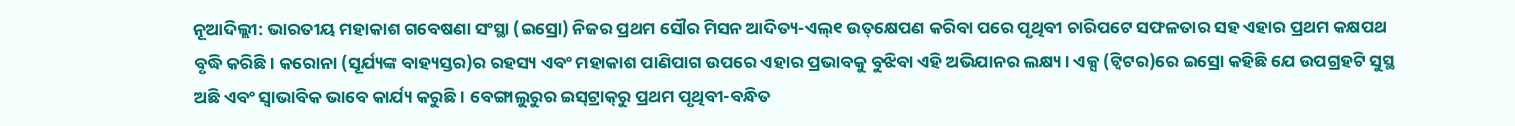ନୂଆଦିଲ୍ଲୀ: ଭାରତୀୟ ମହାକାଶ ଗବେଷଣା ସଂସ୍ଥା (ଇସ୍ରୋ) ନିଜର ପ୍ରଥମ ସୌର ମିସନ ଆଦିତ୍ୟ-ଏଲ୍୧ ଉତ୍‌କ୍ଷେପଣ କରିବା ପରେ ପୃଥିବୀ ଚାରିପଟେ ସଫଳତାର ସହ ଏହାର ପ୍ରଥମ କକ୍ଷପଥ ବୃଦ୍ଧି କରିଛି। କରୋନା (ସୂର୍ଯ୍ୟଙ୍କ ବାହ୍ୟସ୍ତର)ର ରହସ୍ୟ ଏବଂ ମହାକାଶ ପାଣିପାଗ ଉପରେ ଏହାର ପ୍ରଭାବକୁ ବୁଝିବା ଏହି ଅଭିଯାନର ଲକ୍ଷ୍ୟ। ଏକ୍ସ (ଟ୍ୱିଟର)ରେ ଇସ୍ରୋ କହିଛି ଯେ ଉପଗ୍ରହଟି ସୁସ୍ଥ ଅଛି ଏବଂ ସ୍ବାଭାବିକ ଭାବେ କାର୍ଯ୍ୟ କରୁଛି। ବେଙ୍ଗାଲୁରୁର ଇସ୍‌ଟ୍ରାକ୍‌ରୁ ପ୍ରଥମ ପୃଥିବୀ-ବନ୍ଧିତ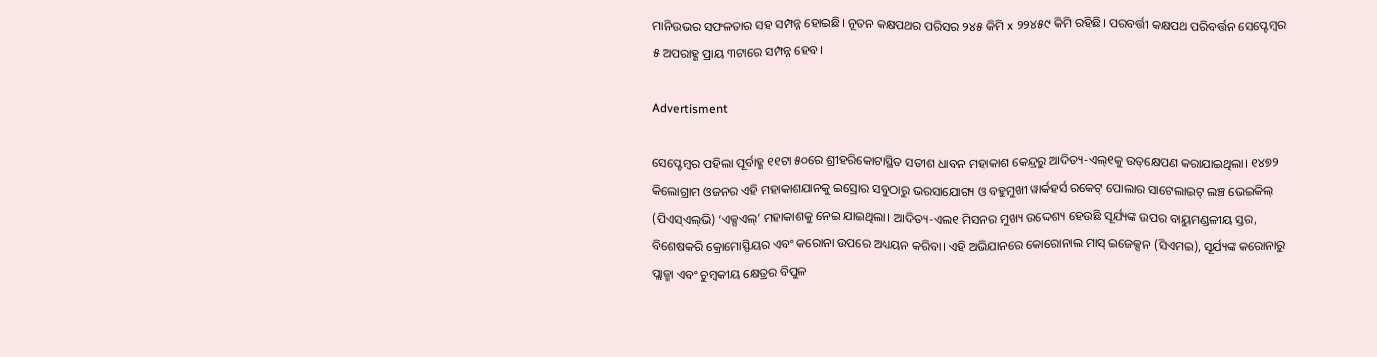ମାନିଉଭର ସଫଳତାର ସହ ସମ୍ପନ୍ନ ହୋଇଛି। ନୂତନ କକ୍ଷପଥର ପରିସର ୨୪୫ କିମି x ୨୨୪୫୯ କିମି ରହିଛି। ପରବର୍ତ୍ତୀ କକ୍ଷପଥ ପରିବର୍ତ୍ତନ ସେପ୍ଟେମ୍ବର ୫ ଅପରାହ୍ଣ ପ୍ରାୟ ୩ଟାରେ ସମ୍ପନ୍ନ ହେବ।

Advertisment

ସେପ୍ଟେମ୍ବର ପହିଲା ପୂର୍ବାହ୍ଣ ୧୧ଟା ୫୦ରେ ଶ୍ରୀହରିକୋଟାସ୍ଥିତ ସତୀଶ ଧାବନ ମହାକାଶ କେନ୍ଦ୍ରରୁ ଆଦିତ୍ୟ-ଏଲ୍୧କୁ ଉତ୍‌କ୍ଷେପଣ କରାଯାଇଥିଲା। ୧୪୭୨ କିଲୋଗ୍ରାମ ଓଜନର ଏହି ମହାକାଶଯାନକୁ ଇସ୍ରୋର ସବୁଠାରୁ ଭରସାଯୋଗ୍ୟ ଓ ବହୁମୁଖୀ ୱାର୍କହର୍ସ ରକେଟ୍ ପୋଲାର ସାଟେଲାଇଟ୍ ଲଞ୍ଚ ଭେଇକିଲ୍ (ପିଏସ୍ଏଲ୍‌ଭି) ‘ଏକ୍ସଏଲ୍’ ମହାକାଶକୁ ନେଇ ଯାଇଥିଲା। ଆଦିତ୍ୟ-ଏଲ୧ ମିସନର ମୁଖ୍ୟ ଉଦ୍ଦେଶ୍ୟ ହେଉଛି ସୂର୍ଯ୍ୟଙ୍କ ଉପର ବାୟୁମଣ୍ଡଳୀୟ ସ୍ତର, ବିଶେଷକରି କ୍ରୋମୋସ୍ଫିୟର ଏବଂ କରୋନା ଉପରେ ଅଧ୍ୟୟନ କରିବା। ଏହି ଅଭିଯାନରେ କୋରୋନାଲ ମାସ୍ ଇଜେକ୍ସନ (ସିଏମଇ), ସୂର୍ଯ୍ୟଙ୍କ କରୋନାରୁ ପ୍ଲାଜ୍ମା ଏବଂ ଚୁମ୍ବକୀୟ କ୍ଷେତ୍ରର ବିପୁଳ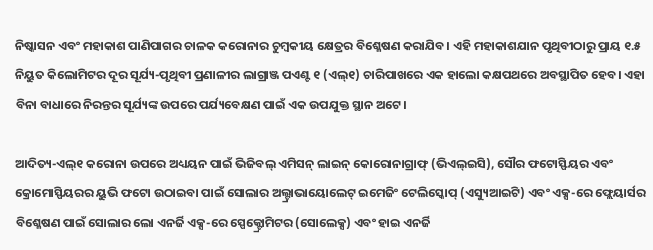ନିଷ୍କାସନ ଏବଂ ମହାକାଶ ପାଣିପାଗର ଚାଳକ କରୋନାର ଚୁମ୍ବକୀୟ କ୍ଷେତ୍ରର ବିଶ୍ଳେଷଣ କରାଯିବ। ଏହି ମହାକାଶଯାନ ପୃଥିବୀଠାରୁ ପ୍ରାୟ ୧.୫ ନିୟୁତ କିଲୋମିଟର ଦୂର ସୂର୍ଯ୍ୟ-ପୃଥିବୀ ପ୍ରଣାଳୀର ଲାଗ୍ରାଞ୍ଜ ପଏଣ୍ଟ ୧ (ଏଲ୍୧) ଚାରିପାଖରେ ଏକ ହାଲୋ କକ୍ଷପଥରେ ଅବସ୍ଥାପିତ ହେବ। ଏହା ବିନା ବାଧାରେ ନିରନ୍ତର ସୂର୍ଯ୍ୟଙ୍କ ଉପରେ ପର୍ଯ୍ୟବେକ୍ଷଣ ପାଇଁ ଏକ ଉପଯୁକ୍ତ ସ୍ଥାନ ଅଟେ।

ଆଦିତ୍ୟ-ଏଲ୍୧ କରୋନା ଉପରେ ଅଧ୍ୟୟନ ପାଇଁ ଭିଜିବଲ୍ ଏମିସନ୍ ଲାଇନ୍ କୋରୋନାଗ୍ରାଫ୍ (ଭିଏଲ୍ଇସି), ସୌର ଫଟୋସ୍ଫିୟର ଏବଂ କ୍ରୋମୋସ୍ଫିୟରର ୟୁଭି ଫଟୋ ଉଠାଇବା ପାଇଁ ସୋଲାର ଅଲ୍ଟ୍ରାଭାୟୋଲେଟ୍ ଇମେଜିଂ ଟେଲିସ୍କୋପ୍ (ଏସ୍ୟୁଆଇଟି) ଏବଂ ଏକ୍ସ-ରେ ଫ୍ଲେୟାର୍ସର ବିଶ୍ଳେଷଣ ପାଇଁ ସୋଲାର ଲୋ ଏନର୍ଜି ଏକ୍ସ-ରେ ସ୍ପେକ୍ଟ୍ରୋମିଟର (ସୋଲେକ୍ସ) ଏବଂ ହାଇ ଏନର୍ଜି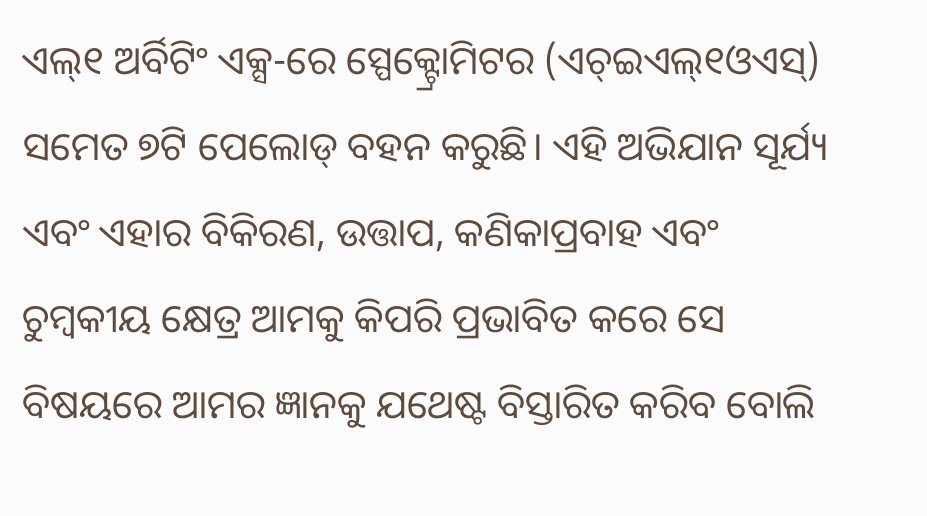ଏଲ୍୧ ଅର୍ବିଟିଂ ଏକ୍ସ-ରେ ସ୍ପେକ୍ଟ୍ରୋମିଟର (ଏଚ୍ଇଏଲ୍୧ଓଏସ୍) ସମେତ ୭ଟି ପେଲୋଡ୍ ବହନ କରୁଛି। ଏହି ଅଭିଯାନ ସୂର୍ଯ୍ୟ ଏବଂ ଏହାର ବିକିରଣ, ଉତ୍ତାପ, କଣିକାପ୍ରବାହ ଏବଂ ଚୁମ୍ବକୀୟ କ୍ଷେତ୍ର ଆମକୁ କିପରି ପ୍ରଭାବିତ କରେ ସେ ବିଷୟରେ ଆମର ଜ୍ଞାନକୁ ଯଥେଷ୍ଟ ବିସ୍ତାରିତ କରିବ ବୋଲି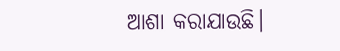ଆଶା କରାଯାଉଛି।